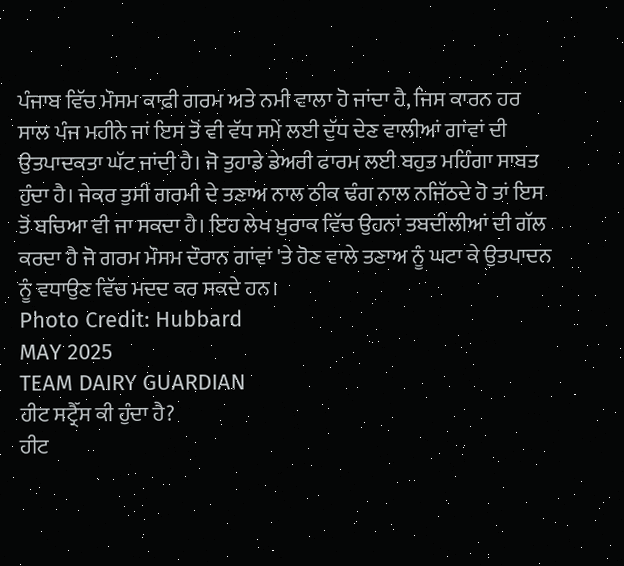ਪੰਜਾਬ ਵਿੱਚ ਮੌਸਮ ਕਾਫ਼ੀ ਗਰਮ ਅਤੇ ਨਮੀ ਵਾਲਾ ਹੋ ਜਾਂਦਾ ਹੈ, ਜਿਸ ਕਾਰਨ ਹਰ ਸਾਲ ਪੰਜ ਮਹੀਨੇ ਜਾਂ ਇਸ ਤੋਂ ਵੀ ਵੱਧ ਸਮੇਂ ਲਈ ਦੁੱਧ ਦੇਣ ਵਾਲੀਆਂ ਗਾਂਵਾਂ ਦੀ ਉਤਪਾਦਕਤਾ ਘੱਟ ਜਾਂਦੀ ਹੈ। ਜੋ ਤੁਹਾਡੇ ਡੇਅਰੀ ਫਾਰਮ ਲਈ ਬਹੁਤ ਮਹਿੰਗਾ ਸਾਬਤ ਹੁੰਦਾ ਹੈ। ਜੇਕਰ ਤੁਸੀਂ ਗਰਮੀ ਦੇ ਤਣਾਅ ਨਾਲ ਠੀਕ ਢੰਗ ਨਾਲ ਨਜਿੱਠਦੇ ਹੋ ਤਾਂ ਇਸ ਤੋਂ ਬਚਿਆ ਵੀ ਜਾ ਸਕਦਾ ਹੈ। ਇਹ ਲੇਖ ਖ਼ੁਰਾਕ ਵਿੱਚ ਉਹਨਾਂ ਤਬਦੀਲੀਆਂ ਦੀ ਗੱਲ ਕਰਦਾ ਹੈ ਜੋ ਗਰਮ ਮੌਸਮ ਦੌਰਾਨ ਗਾਂਵਾਂ 'ਤੇ ਹੋਣ ਵਾਲੇ ਤਣਾਅ ਨੂੰ ਘਟਾ ਕੇ ਉਤਪਾਦਨ ਨੂੰ ਵਧਾਉਣ ਵਿੱਚ ਮਦਦ ਕਰ ਸਕਦੇ ਹਨ।
Photo Credit: Hubbard
MAY 2025
TEAM DAIRY GUARDIAN
ਹੀਟ ਸਟ੍ਰੈੱਸ ਕੀ ਹੁੰਦਾ ਹੈ?
ਹੀਟ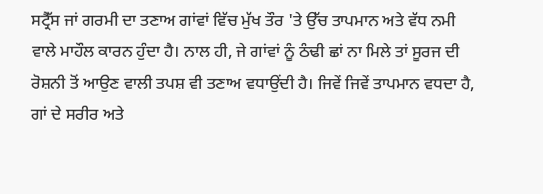ਸਟ੍ਰੈੱਸ ਜਾਂ ਗਰਮੀ ਦਾ ਤਣਾਅ ਗਾਂਵਾਂ ਵਿੱਚ ਮੁੱਖ ਤੌਰ 'ਤੇ ਉੱਚ ਤਾਪਮਾਨ ਅਤੇ ਵੱਧ ਨਮੀ ਵਾਲੇ ਮਾਹੌਲ ਕਾਰਨ ਹੁੰਦਾ ਹੈ। ਨਾਲ ਹੀ, ਜੇ ਗਾਂਵਾਂ ਨੂੰ ਠੰਢੀ ਛਾਂ ਨਾ ਮਿਲੇ ਤਾਂ ਸੂਰਜ ਦੀ ਰੋਸ਼ਨੀ ਤੋਂ ਆਉਣ ਵਾਲੀ ਤਪਸ਼ ਵੀ ਤਣਾਅ ਵਧਾਉਂਦੀ ਹੈ। ਜਿਵੇਂ ਜਿਵੇਂ ਤਾਪਮਾਨ ਵਧਦਾ ਹੈ, ਗਾਂ ਦੇ ਸਰੀਰ ਅਤੇ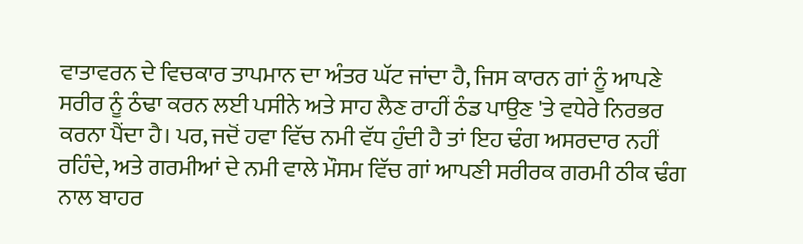ਵਾਤਾਵਰਨ ਦੇ ਵਿਚਕਾਰ ਤਾਪਮਾਨ ਦਾ ਅੰਤਰ ਘੱਟ ਜਾਂਦਾ ਹੈ, ਜਿਸ ਕਾਰਨ ਗਾਂ ਨੂੰ ਆਪਣੇ ਸਰੀਰ ਨੂੰ ਠੰਢਾ ਕਰਨ ਲਈ ਪਸੀਨੇ ਅਤੇ ਸਾਹ ਲੈਣ ਰਾਹੀਂ ਠੰਡ ਪਾਉਣ 'ਤੇ ਵਧੇਰੇ ਨਿਰਭਰ ਕਰਨਾ ਪੈਂਦਾ ਹੈ। ਪਰ, ਜਦੋਂ ਹਵਾ ਵਿੱਚ ਨਮੀ ਵੱਧ ਹੁੰਦੀ ਹੈ ਤਾਂ ਇਹ ਢੰਗ ਅਸਰਦਾਰ ਨਹੀਂ ਰਹਿੰਦੇ, ਅਤੇ ਗਰਮੀਆਂ ਦੇ ਨਮੀ ਵਾਲੇ ਮੌਸਮ ਵਿੱਚ ਗਾਂ ਆਪਣੀ ਸਰੀਰਕ ਗਰਮੀ ਠੀਕ ਢੰਗ ਨਾਲ ਬਾਹਰ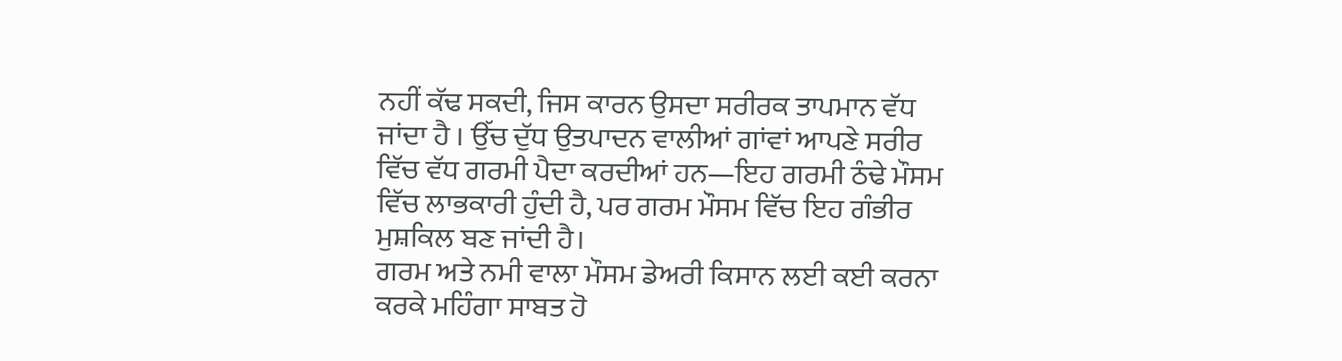ਨਹੀਂ ਕੱਢ ਸਕਦੀ, ਜਿਸ ਕਾਰਨ ਉਸਦਾ ਸਰੀਰਕ ਤਾਪਮਾਨ ਵੱਧ ਜਾਂਦਾ ਹੈ । ਉੱਚ ਦੁੱਧ ਉਤਪਾਦਨ ਵਾਲੀਆਂ ਗਾਂਵਾਂ ਆਪਣੇ ਸਰੀਰ ਵਿੱਚ ਵੱਧ ਗਰਮੀ ਪੈਦਾ ਕਰਦੀਆਂ ਹਨ—ਇਹ ਗਰਮੀ ਠੰਢੇ ਮੌਸਮ ਵਿੱਚ ਲਾਭਕਾਰੀ ਹੁੰਦੀ ਹੈ, ਪਰ ਗਰਮ ਮੌਸਮ ਵਿੱਚ ਇਹ ਗੰਭੀਰ ਮੁਸ਼ਕਿਲ ਬਣ ਜਾਂਦੀ ਹੈ।
ਗਰਮ ਅਤੇ ਨਮੀ ਵਾਲਾ ਮੌਸਮ ਡੇਅਰੀ ਕਿਸਾਨ ਲਈ ਕਈ ਕਰਨਾ ਕਰਕੇ ਮਹਿੰਗਾ ਸਾਬਤ ਹੋ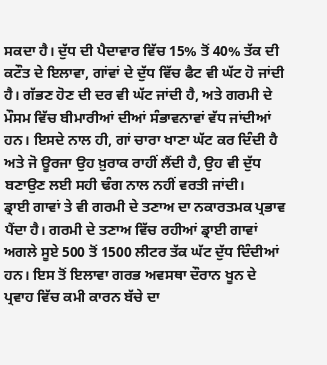ਸਕਦਾ ਹੈ। ਦੁੱਧ ਦੀ ਪੈਦਾਵਾਰ ਵਿੱਚ 15% ਤੋਂ 40% ਤੱਕ ਦੀ ਕਟੌਤ ਦੇ ਇਲਾਵਾ, ਗਾਂਵਾਂ ਦੇ ਦੁੱਧ ਵਿੱਚ ਫੈਟ ਵੀ ਘੱਟ ਹੋ ਜਾਂਦੀ ਹੈ। ਗੱਭਣ ਹੋਣ ਦੀ ਦਰ ਵੀ ਘੱਟ ਜਾਂਦੀ ਹੈ, ਅਤੇ ਗਰਮੀ ਦੇ ਮੌਸਮ ਵਿੱਚ ਬੀਮਾਰੀਆਂ ਦੀਆਂ ਸੰਭਾਵਨਾਵਾਂ ਵੱਧ ਜਾਂਦੀਆਂ ਹਨ। ਇਸਦੇ ਨਾਲ ਹੀ, ਗਾਂ ਚਾਰਾ ਖਾਣਾ ਘੱਟ ਕਰ ਦਿੰਦੀ ਹੈ ਅਤੇ ਜੋ ਊਰਜਾ ਉਹ ਖ਼ੁਰਾਕ ਰਾਹੀਂ ਲੈਂਦੀ ਹੈ, ਉਹ ਵੀ ਦੁੱਧ ਬਣਾਉਣ ਲਈ ਸਹੀ ਢੰਗ ਨਾਲ ਨਹੀਂ ਵਰਤੀ ਜਾਂਦੀ।
ਡ੍ਰਾਈ ਗਾਵਾਂ ਤੇ ਵੀ ਗਰਮੀ ਦੇ ਤਣਾਅ ਦਾ ਨਕਾਰਤਮਕ ਪ੍ਰਭਾਵ ਪੈਂਦਾ ਹੈ। ਗਰਮੀ ਦੇ ਤਣਾਅ ਵਿੱਚ ਰਹੀਆਂ ਡ੍ਰਾਈ ਗਾਵਾਂ ਅਗਲੇ ਸੂਏ 500 ਤੋਂ 1500 ਲੀਟਰ ਤੱਕ ਘੱਟ ਦੁੱਧ ਦਿੰਦੀਆਂ ਹਨ। ਇਸ ਤੋਂ ਇਲਾਵਾ ਗਰਭ ਅਵਸਥਾ ਦੌਰਾਨ ਖੂਨ ਦੇ ਪ੍ਰਵਾਹ ਵਿੱਚ ਕਮੀ ਕਾਰਨ ਬੱਚੇ ਦਾ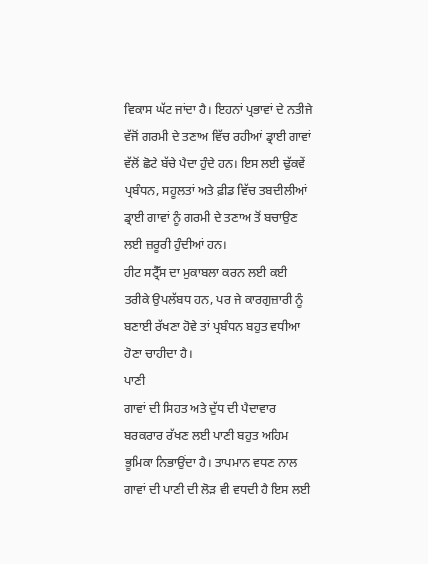ਵਿਕਾਸ ਘੱਟ ਜਾਂਦਾ ਹੈ। ਇਹਨਾਂ ਪ੍ਰਭਾਵਾਂ ਦੇ ਨਤੀਜੇ ਵੱਜੋਂ ਗਰਮੀ ਦੇ ਤਣਾਅ ਵਿੱਚ ਰਹੀਆਂ ਡ੍ਰਾਈ ਗਾਵਾਂ ਵੱਲੋਂ ਛੋਟੇ ਬੱਚੇ ਪੈਦਾ ਹੁੰਦੇ ਹਨ। ਇਸ ਲਈ ਢੁੱਕਵੇਂ ਪ੍ਰਬੰਧਨ, ਸਹੂਲਤਾਂ ਅਤੇ ਫ਼ੀਡ ਵਿੱਚ ਤਬਦੀਲੀਆਂ ਡ੍ਰਾਈ ਗਾਵਾਂ ਨੂੰ ਗਰਮੀ ਦੇ ਤਣਾਅ ਤੋਂ ਬਚਾਉਣ ਲਈ ਜ਼ਰੂਰੀ ਹੁੰਦੀਆਂ ਹਨ।
ਹੀਟ ਸਟ੍ਰੈੱਸ ਦਾ ਮੁਕਾਬਲਾ ਕਰਨ ਲਈ ਕਈ ਤਰੀਕੇ ਉਪਲੱਬਧ ਹਨ, ਪਰ ਜੇ ਕਾਰਗੁਜ਼ਾਰੀ ਨੂੰ ਬਣਾਈ ਰੱਖਣਾ ਹੋਵੇ ਤਾਂ ਪ੍ਰਬੰਧਨ ਬਹੁਤ ਵਧੀਆ ਹੋਣਾ ਚਾਹੀਦਾ ਹੈ।
ਪਾਣੀ
ਗਾਵਾਂ ਦੀ ਸਿਹਤ ਅਤੇ ਦੁੱਧ ਦੀ ਪੈਦਾਵਾਰ ਬਰਕਰਾਰ ਰੱਖਣ ਲਈ ਪਾਣੀ ਬਹੁਤ ਅਹਿਮ ਭੂਮਿਕਾ ਨਿਭਾਉਂਦਾ ਹੈ। ਤਾਪਮਾਨ ਵਧਣ ਨਾਲ ਗਾਵਾਂ ਦੀ ਪਾਣੀ ਦੀ ਲੋੜ ਵੀ ਵਧਦੀ ਹੈ ਇਸ ਲਈ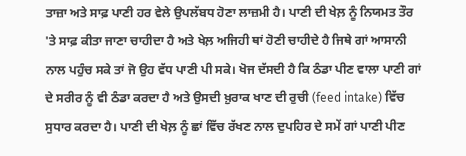ਤਾਜ਼ਾ ਅਤੇ ਸਾਫ਼ ਪਾਣੀ ਹਰ ਵੇਲੇ ਉਪਲੱਬਧ ਹੋਣਾ ਲਾਜ਼ਮੀ ਹੈ। ਪਾਣੀ ਦੀ ਖੇਲ਼ ਨੂੰ ਨਿਯਮਤ ਤੌਰ 'ਤੇ ਸਾਫ਼ ਕੀਤਾ ਜਾਣਾ ਚਾਹੀਦਾ ਹੈ ਅਤੇ ਖੇਲ਼ ਅਜਿਹੀ ਥਾਂ ਹੋਣੀ ਚਾਹੀਦੇ ਹੈ ਜਿਥੇ ਗਾਂ ਆਸਾਨੀ ਨਾਲ ਪਹੁੰਚ ਸਕੇ ਤਾਂ ਜੋ ਉਹ ਵੱਧ ਪਾਣੀ ਪੀ ਸਕੇ। ਖੋਜ ਦੱਸਦੀ ਹੈ ਕਿ ਠੰਡਾ ਪੀਣ ਵਾਲਾ ਪਾਣੀ ਗਾਂ ਦੇ ਸਰੀਰ ਨੂੰ ਵੀ ਠੰਡਾ ਕਰਦਾ ਹੈ ਅਤੇ ਉਸਦੀ ਖ਼ੁਰਾਕ ਖਾਣ ਦੀ ਰੁਚੀ (feed intake) ਵਿੱਚ ਸੁਧਾਰ ਕਰਦਾ ਹੈ। ਪਾਣੀ ਦੀ ਖੇਲ਼ ਨੂੰ ਛਾਂ ਵਿੱਚ ਰੱਖਣ ਨਾਲ ਦੁਪਹਿਰ ਦੇ ਸਮੇਂ ਗਾਂ ਪਾਣੀ ਪੀਣ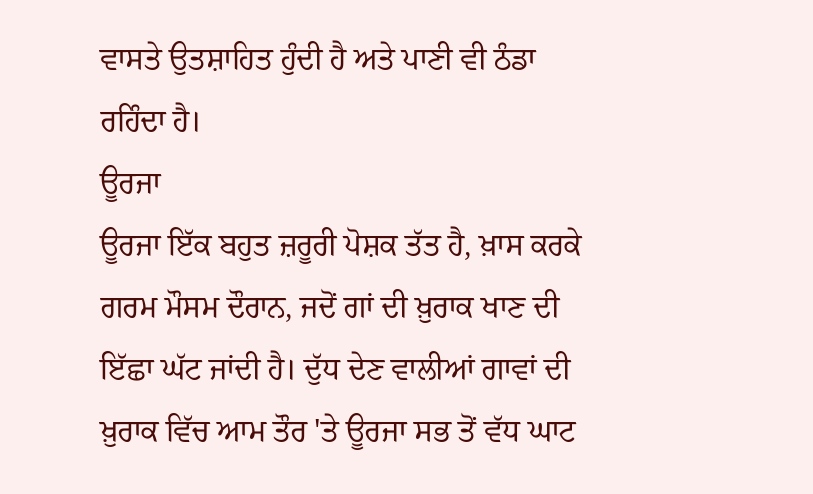ਵਾਸਤੇ ਉਤਸ਼ਾਹਿਤ ਹੁੰਦੀ ਹੈ ਅਤੇ ਪਾਣੀ ਵੀ ਠੰਡਾ ਰਹਿੰਦਾ ਹੈ।
ਊਰਜਾ
ਊਰਜਾ ਇੱਕ ਬਹੁਤ ਜ਼ਰੂਰੀ ਪੋਸ਼ਕ ਤੱਤ ਹੈ, ਖ਼ਾਸ ਕਰਕੇ ਗਰਮ ਮੌਸਮ ਦੌਰਾਨ, ਜਦੋਂ ਗਾਂ ਦੀ ਖ਼ੁਰਾਕ ਖਾਣ ਦੀ ਇੱਛਾ ਘੱਟ ਜਾਂਦੀ ਹੈ। ਦੁੱਧ ਦੇਣ ਵਾਲੀਆਂ ਗਾਵਾਂ ਦੀ ਖ਼ੁਰਾਕ ਵਿੱਚ ਆਮ ਤੌਰ 'ਤੇ ਊਰਜਾ ਸਭ ਤੋਂ ਵੱਧ ਘਾਟ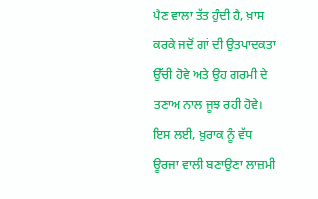ਪੈਣ ਵਾਲਾ ਤੱਤ ਹੁੰਦੀ ਹੈ, ਖ਼ਾਸ ਕਰਕੇ ਜਦੋਂ ਗਾਂ ਦੀ ਉਤਪਾਦਕਤਾ ਉੱਚੀ ਹੋਵੇ ਅਤੇ ਉਹ ਗਰਮੀ ਦੇ ਤਣਾਅ ਨਾਲ ਜੂਝ ਰਹੀ ਹੋਵੇ। ਇਸ ਲਈ, ਖ਼ੁਰਾਕ ਨੂੰ ਵੱਧ ਊਰਜਾ ਵਾਲੀ ਬਣਾਉਣਾ ਲਾਜ਼ਮੀ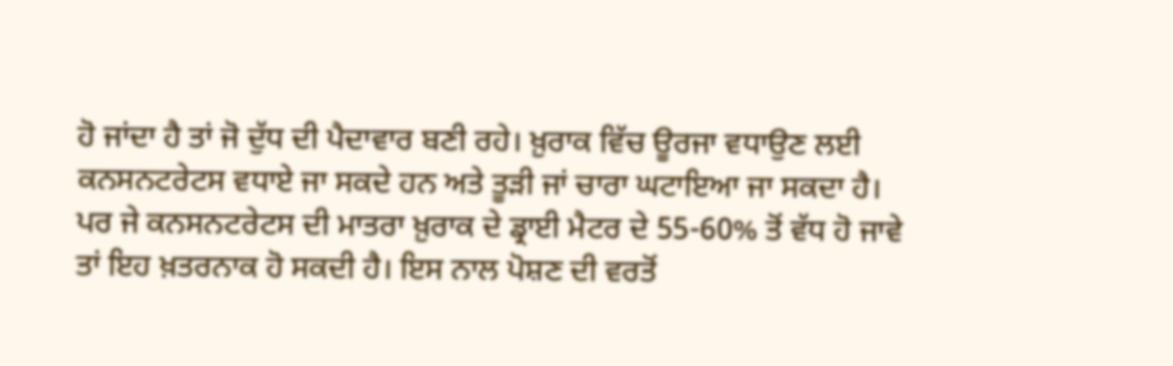ਹੋ ਜਾਂਦਾ ਹੈ ਤਾਂ ਜੋ ਦੁੱਧ ਦੀ ਪੈਦਾਵਾਰ ਬਣੀ ਰਹੇ। ਖ਼ੁਰਾਕ ਵਿੱਚ ਊਰਜਾ ਵਧਾਉਣ ਲਈ ਕਨਸਨਟਰੇਟਸ ਵਧਾਏ ਜਾ ਸਕਦੇ ਹਨ ਅਤੇ ਤੂੜੀ ਜਾਂ ਚਾਰਾ ਘਟਾਇਆ ਜਾ ਸਕਦਾ ਹੈ। ਪਰ ਜੇ ਕਨਸਨਟਰੇਟਸ ਦੀ ਮਾਤਰਾ ਖ਼ੁਰਾਕ ਦੇ ਡ੍ਰਾਈ ਮੈਟਰ ਦੇ 55-60% ਤੋਂ ਵੱਧ ਹੋ ਜਾਵੇ ਤਾਂ ਇਹ ਖ਼ਤਰਨਾਕ ਹੋ ਸਕਦੀ ਹੈ। ਇਸ ਨਾਲ ਪੋਸ਼ਣ ਦੀ ਵਰਤੋਂ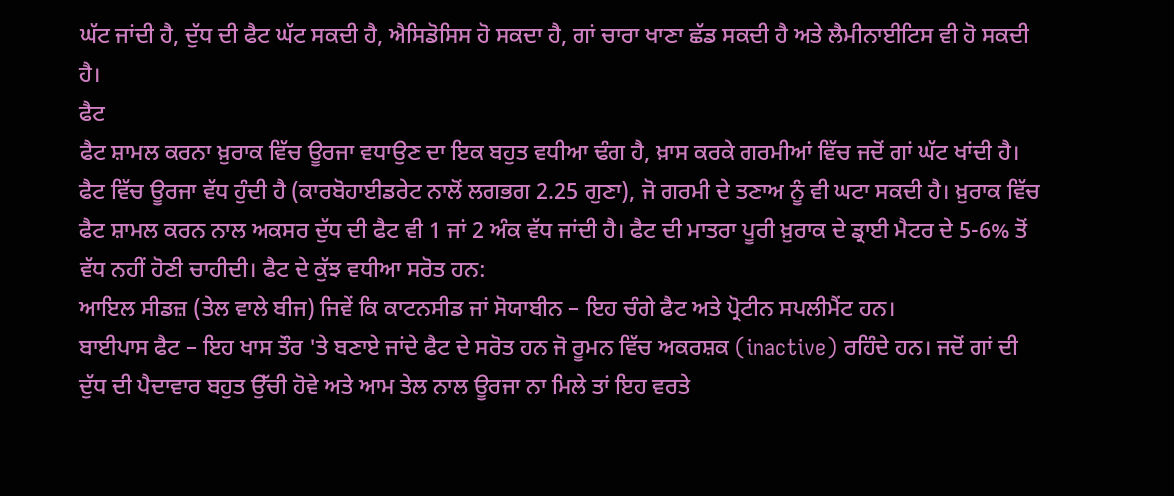ਘੱਟ ਜਾਂਦੀ ਹੈ, ਦੁੱਧ ਦੀ ਫੈਟ ਘੱਟ ਸਕਦੀ ਹੈ, ਐਸਿਡੋਸਿਸ ਹੋ ਸਕਦਾ ਹੈ, ਗਾਂ ਚਾਰਾ ਖਾਣਾ ਛੱਡ ਸਕਦੀ ਹੈ ਅਤੇ ਲੈਮੀਨਾਈਟਿਸ ਵੀ ਹੋ ਸਕਦੀ ਹੈ।
ਫੈਟ
ਫੈਟ ਸ਼ਾਮਲ ਕਰਨਾ ਖ਼ੁਰਾਕ ਵਿੱਚ ਊਰਜਾ ਵਧਾਉਣ ਦਾ ਇਕ ਬਹੁਤ ਵਧੀਆ ਢੰਗ ਹੈ, ਖ਼ਾਸ ਕਰਕੇ ਗਰਮੀਆਂ ਵਿੱਚ ਜਦੋਂ ਗਾਂ ਘੱਟ ਖਾਂਦੀ ਹੈ। ਫੈਟ ਵਿੱਚ ਊਰਜਾ ਵੱਧ ਹੁੰਦੀ ਹੈ (ਕਾਰਬੋਹਾਈਡਰੇਟ ਨਾਲੋਂ ਲਗਭਗ 2.25 ਗੁਣਾ), ਜੋ ਗਰਮੀ ਦੇ ਤਣਾਅ ਨੂੰ ਵੀ ਘਟਾ ਸਕਦੀ ਹੈ। ਖ਼ੁਰਾਕ ਵਿੱਚ ਫੈਟ ਸ਼ਾਮਲ ਕਰਨ ਨਾਲ ਅਕਸਰ ਦੁੱਧ ਦੀ ਫੈਟ ਵੀ 1 ਜਾਂ 2 ਅੰਕ ਵੱਧ ਜਾਂਦੀ ਹੈ। ਫੈਟ ਦੀ ਮਾਤਰਾ ਪੂਰੀ ਖ਼ੁਰਾਕ ਦੇ ਡ੍ਰਾਈ ਮੈਟਰ ਦੇ 5-6% ਤੋਂ ਵੱਧ ਨਹੀਂ ਹੋਣੀ ਚਾਹੀਦੀ। ਫੈਟ ਦੇ ਕੁੱਝ ਵਧੀਆ ਸਰੋਤ ਹਨ:
ਆਇਲ ਸੀਡਜ਼ (ਤੇਲ ਵਾਲੇ ਬੀਜ) ਜਿਵੇਂ ਕਿ ਕਾਟਨਸੀਡ ਜਾਂ ਸੋਯਾਬੀਨ – ਇਹ ਚੰਗੇ ਫੈਟ ਅਤੇ ਪ੍ਰੋਟੀਨ ਸਪਲੀਮੈਂਟ ਹਨ।
ਬਾਈਪਾਸ ਫੈਟ – ਇਹ ਖਾਸ ਤੌਰ 'ਤੇ ਬਣਾਏ ਜਾਂਦੇ ਫੈਟ ਦੇ ਸਰੋਤ ਹਨ ਜੋ ਰੂਮਨ ਵਿੱਚ ਅਕਰਸ਼ਕ (inactive) ਰਹਿੰਦੇ ਹਨ। ਜਦੋਂ ਗਾਂ ਦੀ ਦੁੱਧ ਦੀ ਪੈਦਾਵਾਰ ਬਹੁਤ ਉੱਚੀ ਹੋਵੇ ਅਤੇ ਆਮ ਤੇਲ ਨਾਲ ਊਰਜਾ ਨਾ ਮਿਲੇ ਤਾਂ ਇਹ ਵਰਤੇ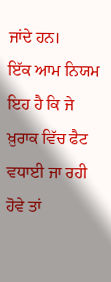ਜਾਂਦੇ ਹਨ।
ਇੱਕ ਆਮ ਨਿਯਮ ਇਹ ਹੈ ਕਿ ਜੇ ਖ਼ੁਰਾਕ ਵਿੱਚ ਫੈਟ ਵਧਾਈ ਜਾ ਰਹੀ ਹੋਵੇ ਤਾਂ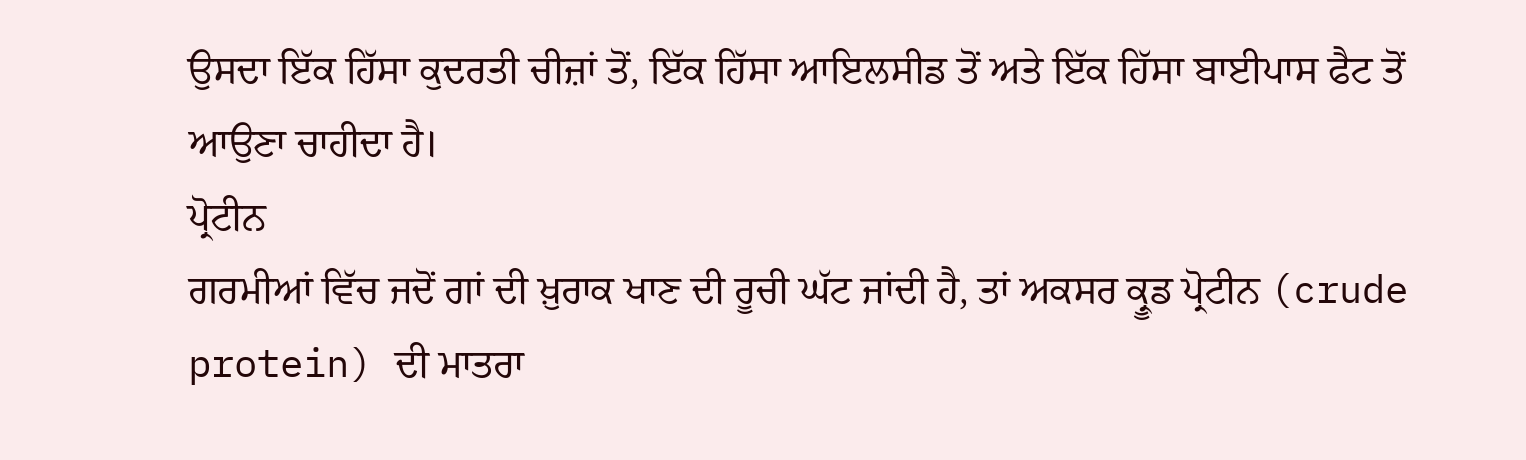ਉਸਦਾ ਇੱਕ ਹਿੱਸਾ ਕੁਦਰਤੀ ਚੀਜ਼ਾਂ ਤੋਂ, ਇੱਕ ਹਿੱਸਾ ਆਇਲਸੀਡ ਤੋਂ ਅਤੇ ਇੱਕ ਹਿੱਸਾ ਬਾਈਪਾਸ ਫੈਟ ਤੋਂ ਆਉਣਾ ਚਾਹੀਦਾ ਹੈ।
ਪ੍ਰੋਟੀਨ
ਗਰਮੀਆਂ ਵਿੱਚ ਜਦੋਂ ਗਾਂ ਦੀ ਖ਼ੁਰਾਕ ਖਾਣ ਦੀ ਰੂਚੀ ਘੱਟ ਜਾਂਦੀ ਹੈ, ਤਾਂ ਅਕਸਰ ਕ੍ਰੂਡ ਪ੍ਰੋਟੀਨ (crude protein) ਦੀ ਮਾਤਰਾ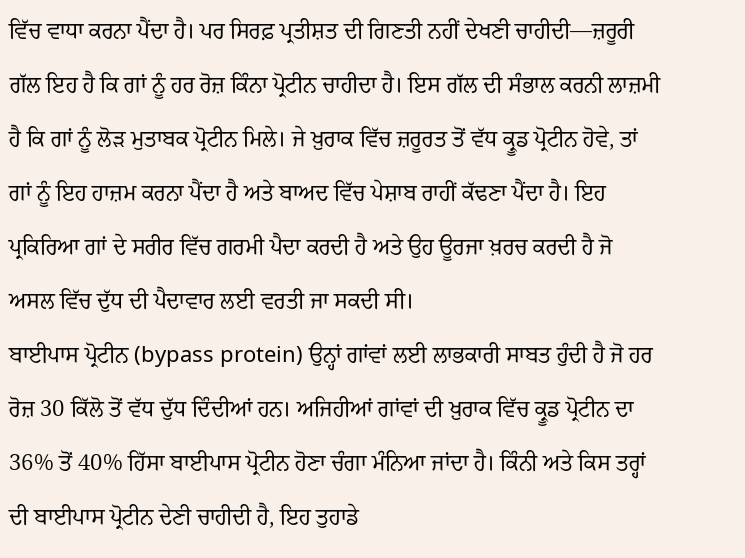ਵਿੱਚ ਵਾਧਾ ਕਰਨਾ ਪੈਂਦਾ ਹੈ। ਪਰ ਸਿਰਫ਼ ਪ੍ਰਤੀਸ਼ਤ ਦੀ ਗਿਣਤੀ ਨਹੀਂ ਦੇਖਣੀ ਚਾਹੀਦੀ—ਜ਼ਰੂਰੀ ਗੱਲ ਇਹ ਹੈ ਕਿ ਗਾਂ ਨੂੰ ਹਰ ਰੋਜ਼ ਕਿੰਨਾ ਪ੍ਰੋਟੀਨ ਚਾਹੀਦਾ ਹੈ। ਇਸ ਗੱਲ ਦੀ ਸੰਭਾਲ ਕਰਨੀ ਲਾਜ਼ਮੀ ਹੈ ਕਿ ਗਾਂ ਨੂੰ ਲੋੜ ਮੁਤਾਬਕ ਪ੍ਰੋਟੀਨ ਮਿਲੇ। ਜੇ ਖ਼ੁਰਾਕ ਵਿੱਚ ਜ਼ਰੂਰਤ ਤੋਂ ਵੱਧ ਕ੍ਰੂਡ ਪ੍ਰੋਟੀਨ ਹੋਵੇ, ਤਾਂ ਗਾਂ ਨੂੰ ਇਹ ਹਾਜ਼ਮ ਕਰਨਾ ਪੈਂਦਾ ਹੈ ਅਤੇ ਬਾਅਦ ਵਿੱਚ ਪੇਸ਼ਾਬ ਰਾਹੀਂ ਕੱਢਣਾ ਪੈਂਦਾ ਹੈ। ਇਹ ਪ੍ਰਕਿਰਿਆ ਗਾਂ ਦੇ ਸਰੀਰ ਵਿੱਚ ਗਰਮੀ ਪੈਦਾ ਕਰਦੀ ਹੈ ਅਤੇ ਉਹ ਊਰਜਾ ਖ਼ਰਚ ਕਰਦੀ ਹੈ ਜੋ ਅਸਲ ਵਿੱਚ ਦੁੱਧ ਦੀ ਪੈਦਾਵਾਰ ਲਈ ਵਰਤੀ ਜਾ ਸਕਦੀ ਸੀ।
ਬਾਈਪਾਸ ਪ੍ਰੋਟੀਨ (bypass protein) ਉਨ੍ਹਾਂ ਗਾਂਵਾਂ ਲਈ ਲਾਭਕਾਰੀ ਸਾਬਤ ਹੁੰਦੀ ਹੈ ਜੋ ਹਰ ਰੋਜ਼ 30 ਕਿੱਲੋ ਤੋਂ ਵੱਧ ਦੁੱਧ ਦਿੰਦੀਆਂ ਹਨ। ਅਜਿਹੀਆਂ ਗਾਂਵਾਂ ਦੀ ਖ਼ੁਰਾਕ ਵਿੱਚ ਕ੍ਰੂਡ ਪ੍ਰੋਟੀਨ ਦਾ 36% ਤੋਂ 40% ਹਿੱਸਾ ਬਾਈਪਾਸ ਪ੍ਰੋਟੀਨ ਹੋਣਾ ਚੰਗਾ ਮੰਨਿਆ ਜਾਂਦਾ ਹੈ। ਕਿੰਨੀ ਅਤੇ ਕਿਸ ਤਰ੍ਹਾਂ ਦੀ ਬਾਈਪਾਸ ਪ੍ਰੋਟੀਨ ਦੇਣੀ ਚਾਹੀਦੀ ਹੈ, ਇਹ ਤੁਹਾਡੇ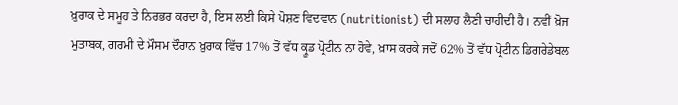ਖ਼ੁਰਾਕ ਦੇ ਸਮੂਹ ਤੇ ਨਿਰਭਰ ਕਰਦਾ ਹੈ, ਇਸ ਲਈ ਕਿਸੇ ਪੋਸ਼ਣ ਵਿਦਵਾਨ (nutritionist) ਦੀ ਸਲਾਹ ਲੈਣੀ ਚਾਹੀਦੀ ਹੈ। ਨਵੀਂ ਖ਼ੋਜ ਮੁਤਾਬਕ, ਗਰਮੀ ਦੇ ਮੌਸਮ ਦੌਰਾਨ ਖ਼ੁਰਾਕ ਵਿੱਚ 17% ਤੋਂ ਵੱਧ ਕ੍ਰੂਡ ਪ੍ਰੋਟੀਨ ਨਾ ਹੋਵੇ, ਖ਼ਾਸ ਕਰਕੇ ਜਦੋਂ 62% ਤੋਂ ਵੱਧ ਪ੍ਰੋਟੀਨ ਡਿਗਰੇਡੇਬਲ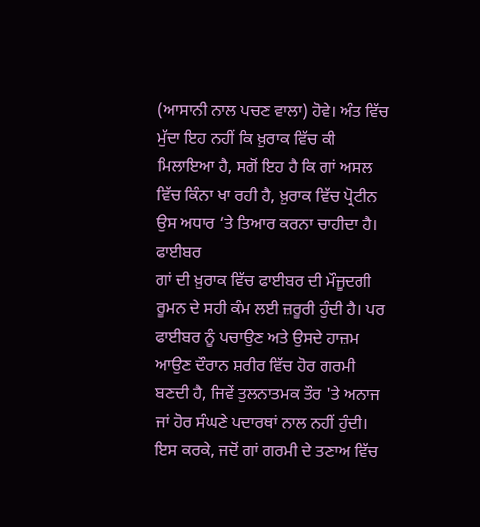(ਆਸਾਨੀ ਨਾਲ ਪਚਣ ਵਾਲਾ) ਹੋਵੇ। ਅੰਤ ਵਿੱਚ ਮੁੱਦਾ ਇਹ ਨਹੀਂ ਕਿ ਖ਼ੁਰਾਕ ਵਿੱਚ ਕੀ ਮਿਲਾਇਆ ਹੈ, ਸਗੋਂ ਇਹ ਹੈ ਕਿ ਗਾਂ ਅਸਲ ਵਿੱਚ ਕਿੰਨਾ ਖਾ ਰਹੀ ਹੈ, ਖ਼ੁਰਾਕ ਵਿੱਚ ਪ੍ਰੋਟੀਨ ਉਸ ਅਧਾਰ ‘ਤੇ ਤਿਆਰ ਕਰਨਾ ਚਾਹੀਦਾ ਹੈ।
ਫਾਈਬਰ
ਗਾਂ ਦੀ ਖ਼ੁਰਾਕ ਵਿੱਚ ਫਾਈਬਰ ਦੀ ਮੌਜੂਦਗੀ ਰੂਮਨ ਦੇ ਸਹੀ ਕੰਮ ਲਈ ਜ਼ਰੂਰੀ ਹੁੰਦੀ ਹੈ। ਪਰ ਫਾਈਬਰ ਨੂੰ ਪਚਾਉਣ ਅਤੇ ਉਸਦੇ ਹਾਜ਼ਮ ਆਉਣ ਦੌਰਾਨ ਸ਼ਰੀਰ ਵਿੱਚ ਹੋਰ ਗਰਮੀ ਬਣਦੀ ਹੈ, ਜਿਵੇਂ ਤੁਲਨਾਤਮਕ ਤੌਰ 'ਤੇ ਅਨਾਜ ਜਾਂ ਹੋਰ ਸੰਘਣੇ ਪਦਾਰਥਾਂ ਨਾਲ ਨਹੀਂ ਹੁੰਦੀ। ਇਸ ਕਰਕੇ, ਜਦੋਂ ਗਾਂ ਗਰਮੀ ਦੇ ਤਣਾਅ ਵਿੱਚ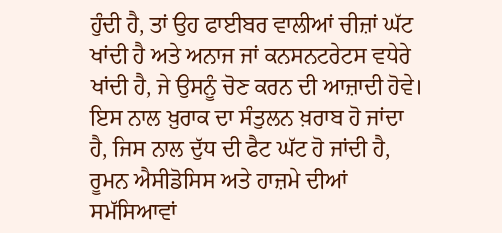ਹੁੰਦੀ ਹੈ, ਤਾਂ ਉਹ ਫਾਈਬਰ ਵਾਲੀਆਂ ਚੀਜ਼ਾਂ ਘੱਟ ਖਾਂਦੀ ਹੈ ਅਤੇ ਅਨਾਜ ਜਾਂ ਕਨਸਨਟਰੇਟਸ ਵਧੇਰੇ ਖਾਂਦੀ ਹੈ, ਜੇ ਉਸਨੂੰ ਚੋਣ ਕਰਨ ਦੀ ਆਜ਼ਾਦੀ ਹੋਵੇ। ਇਸ ਨਾਲ ਖ਼ੁਰਾਕ ਦਾ ਸੰਤੁਲਨ ਖ਼ਰਾਬ ਹੋ ਜਾਂਦਾ ਹੈ, ਜਿਸ ਨਾਲ ਦੁੱਧ ਦੀ ਫੈਟ ਘੱਟ ਹੋ ਜਾਂਦੀ ਹੈ, ਰੂਮਨ ਐਸੀਡੋਸਿਸ ਅਤੇ ਹਾਜ਼ਮੇ ਦੀਆਂ ਸਮੱਸਿਆਵਾਂ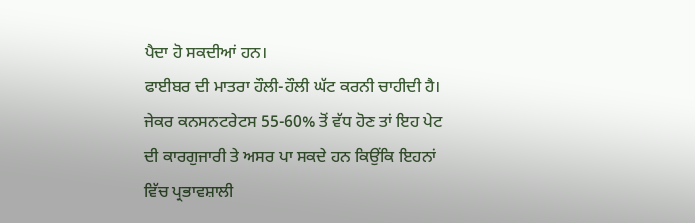ਪੈਦਾ ਹੋ ਸਕਦੀਆਂ ਹਨ।
ਫਾਈਬਰ ਦੀ ਮਾਤਰਾ ਹੌਲੀ-ਹੌਲੀ ਘੱਟ ਕਰਨੀ ਚਾਹੀਦੀ ਹੈ। ਜੇਕਰ ਕਨਸਨਟਰੇਟਸ 55-60% ਤੋਂ ਵੱਧ ਹੋਣ ਤਾਂ ਇਹ ਪੇਟ ਦੀ ਕਾਰਗੁਜਾਰੀ ਤੇ ਅਸਰ ਪਾ ਸਕਦੇ ਹਨ ਕਿਉਂਕਿ ਇਹਨਾਂ ਵਿੱਚ ਪ੍ਰਭਾਵਸ਼ਾਲੀ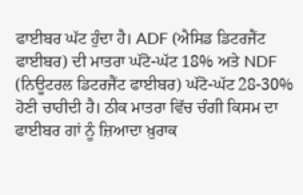ਫਾਈਬਰ ਘੱਟ ਹੁੰਦਾ ਹੈ। ADF (ਐਸਿਡ ਡਿਟਰਜੈਂਟ ਫਾਈਬਰ) ਦੀ ਮਾਤਰਾ ਘੱਟੋ-ਘੱਟ 18% ਅਤੇ NDF (ਨਿਊਟਰਲ ਡਿਟਰਜੈਂਟ ਫਾਈਬਰ) ਘੱਟੋ-ਘੱਟ 28-30% ਹੋਣੀ ਚਾਹੀਦੀ ਹੈ। ਠੀਕ ਮਾਤਰਾ ਵਿੱਚ ਚੰਗੀ ਕਿਸਮ ਦਾ ਫਾਈਬਰ ਗਾਂ ਨੂੰ ਜ਼ਿਆਦਾ ਖ਼ੁਰਾਕ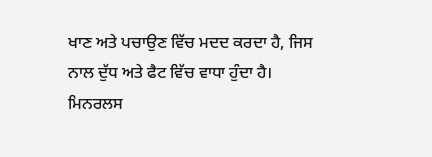ਖਾਣ ਅਤੇ ਪਚਾਉਣ ਵਿੱਚ ਮਦਦ ਕਰਦਾ ਹੈ, ਜਿਸ ਨਾਲ ਦੁੱਧ ਅਤੇ ਫੈਟ ਵਿੱਚ ਵਾਧਾ ਹੁੰਦਾ ਹੈ।
ਮਿਨਰਲਸ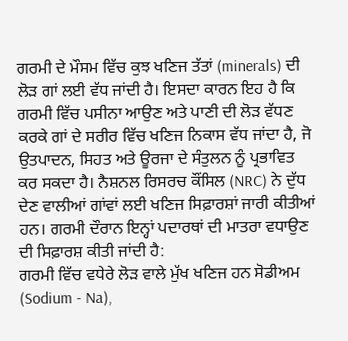ਗਰਮੀ ਦੇ ਮੌਸਮ ਵਿੱਚ ਕੁਝ ਖਣਿਜ ਤੱਤਾਂ (minerals) ਦੀ ਲੋੜ ਗਾਂ ਲਈ ਵੱਧ ਜਾਂਦੀ ਹੈ। ਇਸਦਾ ਕਾਰਨ ਇਹ ਹੈ ਕਿ ਗਰਮੀ ਵਿੱਚ ਪਸੀਨਾ ਆਉਣ ਅਤੇ ਪਾਣੀ ਦੀ ਲੋੜ ਵੱਧਣ ਕਰਕੇ ਗਾਂ ਦੇ ਸਰੀਰ ਵਿੱਚ ਖਣਿਜ ਨਿਕਾਸ ਵੱਧ ਜਾਂਦਾ ਹੈ, ਜੋ ਉਤਪਾਦਨ, ਸਿਹਤ ਅਤੇ ਊਰਜਾ ਦੇ ਸੰਤੁਲਨ ਨੂੰ ਪ੍ਰਭਾਵਿਤ ਕਰ ਸਕਦਾ ਹੈ। ਨੈਸ਼ਨਲ ਰਿਸਰਚ ਕੌਂਸਿਲ (NRC) ਨੇ ਦੁੱਧ ਦੇਣ ਵਾਲੀਆਂ ਗਾਂਵਾਂ ਲਈ ਖਣਿਜ ਸਿਫ਼ਾਰਸ਼ਾਂ ਜਾਰੀ ਕੀਤੀਆਂ ਹਨ। ਗਰਮੀ ਦੌਰਾਨ ਇਨ੍ਹਾਂ ਪਦਾਰਥਾਂ ਦੀ ਮਾਤਰਾ ਵਧਾਉਣ ਦੀ ਸਿਫ਼ਾਰਸ਼ ਕੀਤੀ ਜਾਂਦੀ ਹੈ:
ਗਰਮੀ ਵਿੱਚ ਵਧੇਰੇ ਲੋੜ ਵਾਲੇ ਮੁੱਖ ਖਣਿਜ ਹਨ ਸੋਡੀਅਮ (Sodium - Na),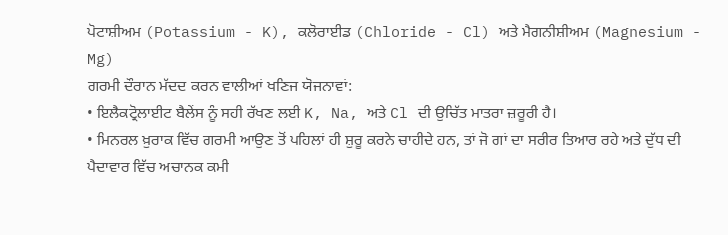ਪੋਟਾਸ਼ੀਅਮ (Potassium - K), ਕਲੋਰਾਈਡ (Chloride - Cl) ਅਤੇ ਮੈਗਨੀਸ਼ੀਅਮ (Magnesium - Mg)
ਗਰਮੀ ਦੌਰਾਨ ਮੱਦਦ ਕਰਨ ਵਾਲੀਆਂ ਖਣਿਜ ਯੋਜਨਾਵਾਂ:
• ਇਲੈਕਟ੍ਰੋਲਾਈਟ ਬੈਲੇਂਸ ਨੂੰ ਸਹੀ ਰੱਖਣ ਲਈ K, Na, ਅਤੇ Cl ਦੀ ਉਚਿੱਤ ਮਾਤਰਾ ਜ਼ਰੂਰੀ ਹੈ।
• ਮਿਨਰਲ ਖ਼ੁਰਾਕ ਵਿੱਚ ਗਰਮੀ ਆਉਣ ਤੋਂ ਪਹਿਲਾਂ ਹੀ ਸ਼ੁਰੂ ਕਰਨੇ ਚਾਹੀਦੇ ਹਨ, ਤਾਂ ਜੋ ਗਾਂ ਦਾ ਸਰੀਰ ਤਿਆਰ ਰਹੇ ਅਤੇ ਦੁੱਧ ਦੀ ਪੈਦਾਵਾਰ ਵਿੱਚ ਅਚਾਨਕ ਕਮੀ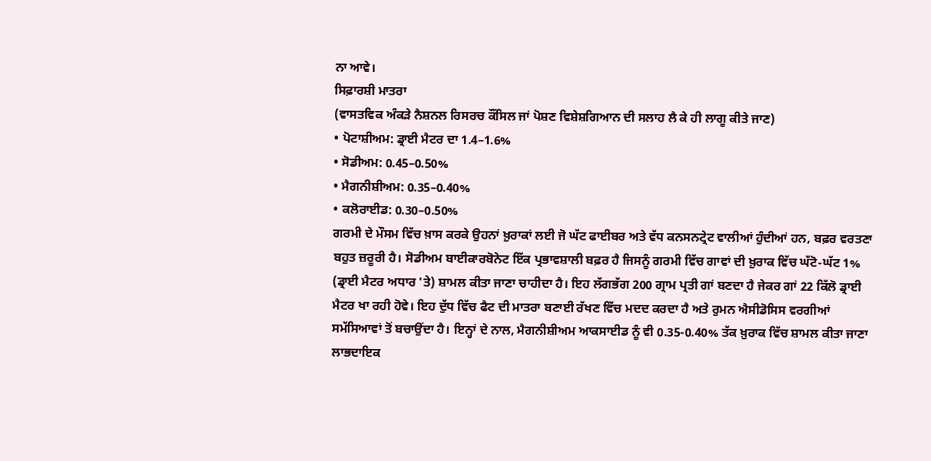ਨਾ ਆਵੇ।
ਸਿਫ਼ਾਰਸ਼ੀ ਮਾਤਰਾ
(ਵਾਸਤਵਿਕ ਅੰਕੜੇ ਨੈਸ਼ਨਲ ਰਿਸਰਚ ਕੌਂਸਿਲ ਜਾਂ ਪੋਸ਼ਣ ਵਿਸ਼ੇਸ਼ਗਿਆਨ ਦੀ ਸਲਾਹ ਲੈ ਕੇ ਹੀ ਲਾਗੂ ਕੀਤੇ ਜਾਣ)
• ਪੋਟਾਸ਼ੀਅਮ: ਡ੍ਰਾਈ ਮੈਟਰ ਦਾ 1.4–1.6%
• ਸੋਡੀਅਮ: 0.45–0.50%
• ਮੈਗਨੀਸ਼ੀਅਮ: 0.35–0.40%
• ਕਲੋਰਾਈਡ: 0.30–0.50%
ਗਰਮੀ ਦੇ ਮੌਸਮ ਵਿੱਚ ਖ਼ਾਸ ਕਰਕੇ ਉਹਨਾਂ ਖ਼ੁਰਾਕਾਂ ਲਈ ਜੋ ਘੱਟ ਫਾਈਬਰ ਅਤੇ ਵੱਧ ਕਨਸਨਟ੍ਰੇਟ ਵਾਲੀਆਂ ਹੁੰਦੀਆਂ ਹਨ, ਬਫ਼ਰ ਵਰਤਣਾ ਬਹੁਤ ਜ਼ਰੂਰੀ ਹੈ। ਸੋਡੀਅਮ ਬਾਈਕਾਰਬੋਨੇਟ ਇੱਕ ਪ੍ਰਭਾਵਸ਼ਾਲੀ ਬਫ਼ਰ ਹੈ ਜਿਸਨੂੰ ਗਰਮੀ ਵਿੱਚ ਗਾਵਾਂ ਦੀ ਖ਼ੁਰਾਕ ਵਿੱਚ ਘੱਟੋ-ਘੱਟ 1% (ਡ੍ਰਾਈ ਮੈਟਰ ਅਧਾਰ 'ਤੇ) ਸ਼ਾਮਲ ਕੀਤਾ ਜਾਣਾ ਚਾਹੀਦਾ ਹੈ। ਇਹ ਲੱਗਭੱਗ 200 ਗ੍ਰਾਮ ਪ੍ਰਤੀ ਗਾਂ ਬਣਦਾ ਹੈ ਜੇਕਰ ਗਾਂ 22 ਕਿੱਲੋ ਡ੍ਰਾਈ ਮੈਟਰ ਖਾ ਰਹੀ ਹੋਵੇ। ਇਹ ਦੁੱਧ ਵਿੱਚ ਫੈਟ ਦੀ ਮਾਤਰਾ ਬਣਾਈ ਰੱਖਣ ਵਿੱਚ ਮਦਦ ਕਰਦਾ ਹੈ ਅਤੇ ਰੁਮਨ ਐਸੀਡੋਸਿਸ ਵਰਗੀਆਂ ਸਮੱਸਿਆਵਾਂ ਤੋਂ ਬਚਾਉਂਦਾ ਹੈ। ਇਨ੍ਹਾਂ ਦੇ ਨਾਲ, ਮੈਗਨੀਸ਼ੀਅਮ ਆਕਸਾਈਡ ਨੂੰ ਵੀ 0.35-0.40% ਤੱਕ ਖ਼ੁਰਾਕ ਵਿੱਚ ਸ਼ਾਮਲ ਕੀਤਾ ਜਾਣਾ ਲਾਭਦਾਇਕ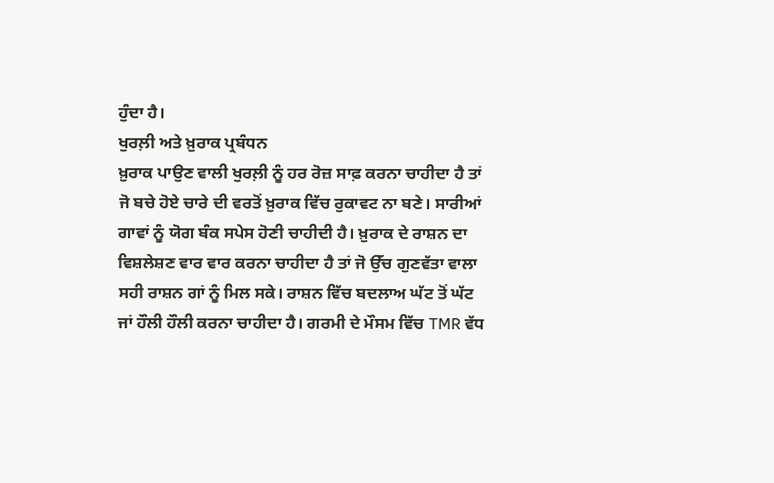ਹੁੰਦਾ ਹੈ।
ਖੁਰਲ਼ੀ ਅਤੇ ਖ਼ੁਰਾਕ ਪ੍ਰਬੰਧਨ
ਖ਼ੁਰਾਕ ਪਾਉਣ ਵਾਲੀ ਖੁਰਲ਼ੀ ਨੂੰ ਹਰ ਰੋਜ਼ ਸਾਫ਼ ਕਰਨਾ ਚਾਹੀਦਾ ਹੈ ਤਾਂ ਜੋ ਬਚੇ ਹੋਏ ਚਾਰੇ ਦੀ ਵਰਤੋਂ ਖ਼ੁਰਾਕ ਵਿੱਚ ਰੁਕਾਵਟ ਨਾ ਬਣੇ। ਸਾਰੀਆਂ ਗਾਵਾਂ ਨੂੰ ਯੋਗ ਬੰਕ ਸਪੇਸ ਹੋਣੀ ਚਾਹੀਦੀ ਹੈ। ਖ਼ੁਰਾਕ ਦੇ ਰਾਸ਼ਨ ਦਾ ਵਿਸ਼ਲੇਸ਼ਣ ਵਾਰ ਵਾਰ ਕਰਨਾ ਚਾਹੀਦਾ ਹੈ ਤਾਂ ਜੋ ਉੱਚ ਗੁਣਵੱਤਾ ਵਾਲਾ ਸਹੀ ਰਾਸ਼ਨ ਗਾਂ ਨੂੰ ਮਿਲ ਸਕੇ। ਰਾਸ਼ਨ ਵਿੱਚ ਬਦਲਾਅ ਘੱਟ ਤੋਂ ਘੱਟ ਜਾਂ ਹੌਲੀ ਹੌਲੀ ਕਰਨਾ ਚਾਹੀਦਾ ਹੈ। ਗਰਮੀ ਦੇ ਮੌਸਮ ਵਿੱਚ TMR ਵੱਧ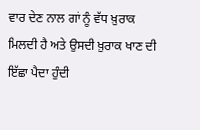ਵਾਰ ਦੇਣ ਨਾਲ ਗਾਂ ਨੂੰ ਵੱਧ ਖ਼ੁਰਾਕ ਮਿਲਦੀ ਹੈ ਅਤੇ ਉਸਦੀ ਖ਼ੁਰਾਕ ਖਾਣ ਦੀ ਇੱਛਾ ਪੈਦਾ ਹੁੰਦੀ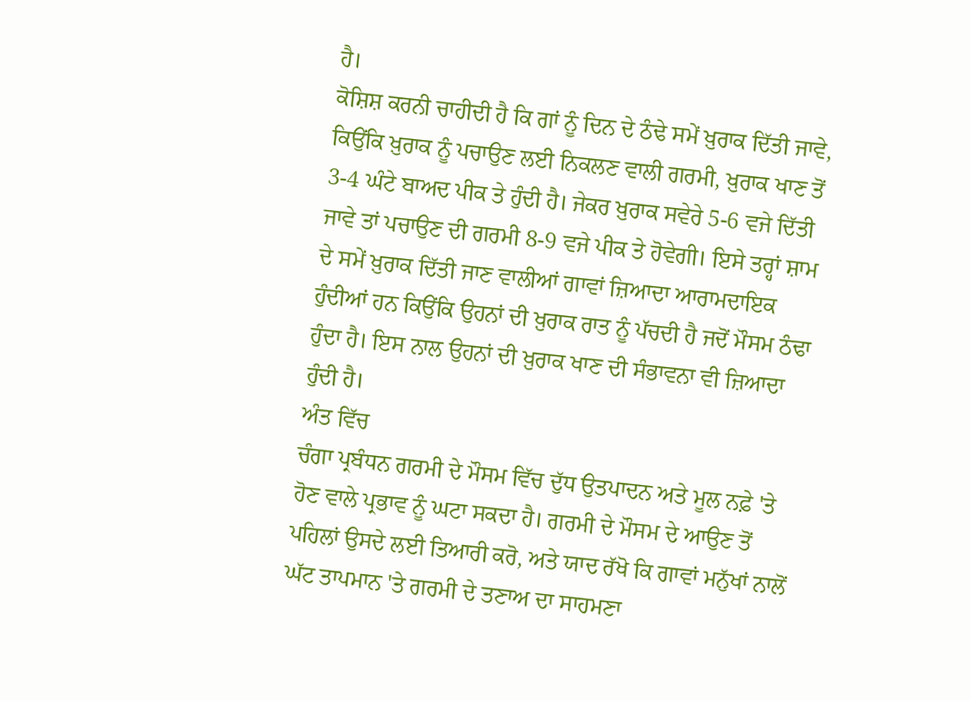ਹੈ।
ਕੋਸ਼ਿਸ਼ ਕਰਨੀ ਚਾਹੀਦੀ ਹੈ ਕਿ ਗਾਂ ਨੂੰ ਦਿਨ ਦੇ ਠੰਢੇ ਸਮੇਂ ਖ਼ੁਰਾਕ ਦਿੱਤੀ ਜਾਵੇ, ਕਿਉਂਕਿ ਖ਼ੁਰਾਕ ਨੂੰ ਪਚਾਉਣ ਲਈ ਨਿਕਲਣ ਵਾਲੀ ਗਰਮੀ, ਖ਼ੁਰਾਕ ਖਾਣ ਤੋਂ 3-4 ਘੰਟੇ ਬਾਅਦ ਪੀਕ ਤੇ ਹੁੰਦੀ ਹੈ। ਜੇਕਰ ਖ਼ੁਰਾਕ ਸਵੇਰੇ 5-6 ਵਜੇ ਦਿੱਤੀ ਜਾਵੇ ਤਾਂ ਪਚਾਉਣ ਦੀ ਗਰਮੀ 8-9 ਵਜੇ ਪੀਕ ਤੇ ਹੋਵੇਗੀ। ਇਸੇ ਤਰ੍ਹਾਂ ਸ਼ਾਮ ਦੇ ਸਮੇਂ ਖ਼ੁਰਾਕ ਦਿੱਤੀ ਜਾਣ ਵਾਲੀਆਂ ਗਾਵਾਂ ਜ਼ਿਆਦਾ ਆਰਾਮਦਾਇਕ ਹੁੰਦੀਆਂ ਹਨ ਕਿਉਂਕਿ ਉਹਨਾਂ ਦੀ ਖ਼ੁਰਾਕ ਰਾਤ ਨੂੰ ਪੱਚਦੀ ਹੈ ਜਦੋਂ ਮੌਸਮ ਠੰਢਾ ਹੁੰਦਾ ਹੈ। ਇਸ ਨਾਲ ਉਹਨਾਂ ਦੀ ਖ਼ੁਰਾਕ ਖਾਣ ਦੀ ਸੰਭਾਵਨਾ ਵੀ ਜ਼ਿਆਦਾ ਹੁੰਦੀ ਹੈ।
ਅੰਤ ਵਿੱਚ
ਚੰਗਾ ਪ੍ਰਬੰਧਨ ਗਰਮੀ ਦੇ ਮੌਸਮ ਵਿੱਚ ਦੁੱਧ ਉਤਪਾਦਨ ਅਤੇ ਮੂਲ ਨਫ਼ੇ 'ਤੇ ਹੋਣ ਵਾਲੇ ਪ੍ਰਭਾਵ ਨੂੰ ਘਟਾ ਸਕਦਾ ਹੈ। ਗਰਮੀ ਦੇ ਮੌਸਮ ਦੇ ਆਉਣ ਤੋਂ ਪਹਿਲਾਂ ਉਸਦੇ ਲਈ ਤਿਆਰੀ ਕਰੋ, ਅਤੇ ਯਾਦ ਰੱਖੋ ਕਿ ਗਾਵਾਂ ਮਨੁੱਖਾਂ ਨਾਲੋਂ ਘੱਟ ਤਾਪਮਾਨ 'ਤੇ ਗਰਮੀ ਦੇ ਤਣਾਅ ਦਾ ਸਾਹਮਣਾ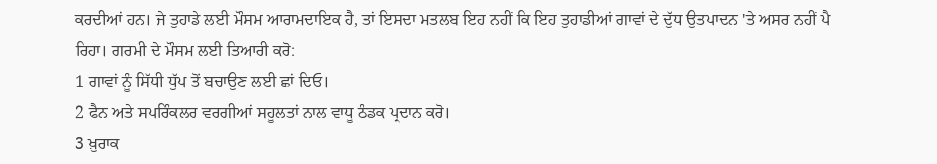ਕਰਦੀਆਂ ਹਨ। ਜੇ ਤੁਹਾਡੇ ਲਈ ਮੌਸਮ ਆਰਾਮਦਾਇਕ ਹੈ, ਤਾਂ ਇਸਦਾ ਮਤਲਬ ਇਹ ਨਹੀਂ ਕਿ ਇਹ ਤੁਹਾਡੀਆਂ ਗਾਵਾਂ ਦੇ ਦੁੱਧ ਉਤਪਾਦਨ 'ਤੇ ਅਸਰ ਨਹੀਂ ਪੈ ਰਿਹਾ। ਗਰਮੀ ਦੇ ਮੌਸਮ ਲਈ ਤਿਆਰੀ ਕਰੋ:
1 ਗਾਵਾਂ ਨੂੰ ਸਿੱਧੀ ਧੁੱਪ ਤੋਂ ਬਚਾਉਣ ਲਈ ਛਾਂ ਦਿਓ।
2 ਫੈਨ ਅਤੇ ਸਪਰਿੰਕਲਰ ਵਰਗੀਆਂ ਸਹੂਲਤਾਂ ਨਾਲ ਵਾਧੂ ਠੰਡਕ ਪ੍ਰਦਾਨ ਕਰੋ।
3 ਖ਼ੁਰਾਕ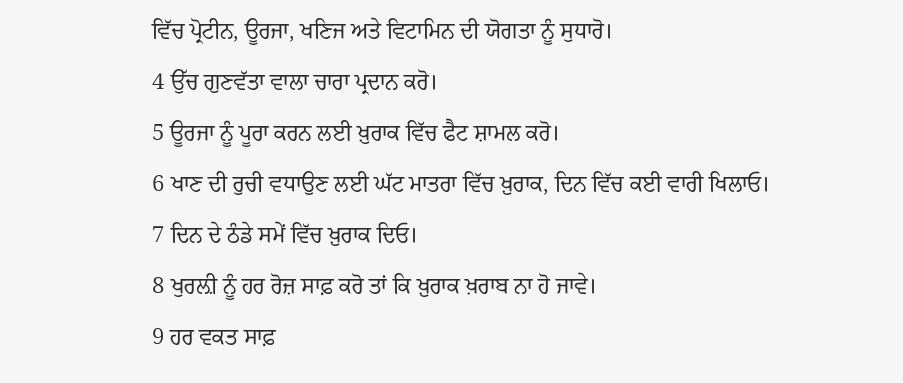ਵਿੱਚ ਪ੍ਰੋਟੀਨ, ਊਰਜਾ, ਖਣਿਜ ਅਤੇ ਵਿਟਾਮਿਨ ਦੀ ਯੋਗਤਾ ਨੂੰ ਸੁਧਾਰੋ।
4 ਉੱਚ ਗੁਣਵੱਤਾ ਵਾਲਾ ਚਾਰਾ ਪ੍ਰਦਾਨ ਕਰੋ।
5 ਊਰਜਾ ਨੂੰ ਪੂਰਾ ਕਰਨ ਲਈ ਖ਼ੁਰਾਕ ਵਿੱਚ ਫੈਟ ਸ਼ਾਮਲ ਕਰੋ।
6 ਖਾਣ ਦੀ ਰੁਚੀ ਵਧਾਉਣ ਲਈ ਘੱਟ ਮਾਤਰਾ ਵਿੱਚ ਖ਼ੁਰਾਕ, ਦਿਨ ਵਿੱਚ ਕਈ ਵਾਰੀ ਖਿਲਾਓ।
7 ਦਿਨ ਦੇ ਠੰਡੇ ਸਮੇਂ ਵਿੱਚ ਖ਼ੁਰਾਕ ਦਿਓ।
8 ਖੁਰਲ਼ੀ ਨੂੰ ਹਰ ਰੋਜ਼ ਸਾਫ਼ ਕਰੋ ਤਾਂ ਕਿ ਖ਼ੁਰਾਕ ਖ਼ਰਾਬ ਨਾ ਹੋ ਜਾਵੇ।
9 ਹਰ ਵਕਤ ਸਾਫ਼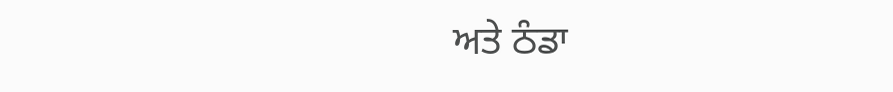ਅਤੇ ਠੰਡਾ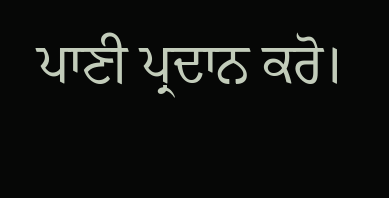ਪਾਣੀ ਪ੍ਰਦਾਨ ਕਰੋ।